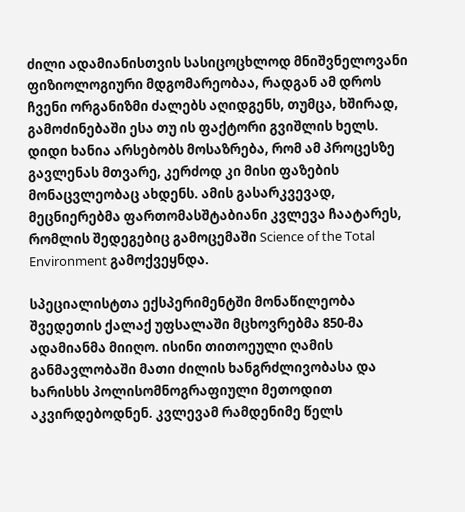ძილი ადამიანისთვის სასიცოცხლოდ მნიშვნელოვანი ფიზიოლოგიური მდგომარეობაა, რადგან ამ დროს ჩვენი ორგანიზმი ძალებს აღიდგენს, თუმცა, ხშირად, გამოძინებაში ესა თუ ის ფაქტორი გვიშლის ხელს. დიდი ხანია არსებობს მოსაზრება, რომ ამ პროცესზე გავლენას მთვარე, კერძოდ კი მისი ფაზების მონაცვლეობაც ახდენს. ამის გასარკვევად, მეცნიერებმა ფართომასშტაბიანი კვლევა ჩაატარეს, რომლის შედეგებიც გამოცემაში Science of the Total Environment გამოქვეყნდა.

სპეციალისტთა ექსპერიმენტში მონაწილეობა შვედეთის ქალაქ უფსალაში მცხოვრებმა 850-მა ადამიანმა მიიღო. ისინი თითოეული ღამის განმავლობაში მათი ძილის ხანგრძლივობასა და ხარისხს პოლისომნოგრაფიული მეთოდით აკვირდებოდნენ. კვლევამ რამდენიმე წელს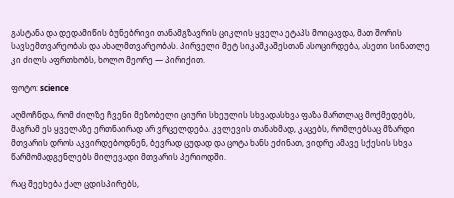გასტანა და დედამიწის ბუნებრივი თანამგზავრის ციკლის ყველა ეტაპს მოიცავდა, მათ შორის სავსემთვარეობას და ახალმთვარეობას. პირველი მეტ სიკაშკაშესთან ასოცირდება, ასეთი სინათლე კი ძილს აფრთხობს, ხოლო მეორე — პირიქით.

ფოტო: science

აღმოჩნდა, რომ ძილზე ჩვენი მეზობელი ციური სხეულის სხვადასხვა ფაზა მართლაც მოქმედებს, მაგრამ ეს ყველაზე ერთნაირად არ ვრცელდება. კვლევის თანახმად, კაცებს, რომლებსაც მზარდი მთვარის დროს აკვირდებოდნენ, ბევრად ცუდად და ცოტა ხანს ეძინათ, ვიდრე ამავე სქესის სხვა წარმომადგენლებს მილევადი მთვარის პერიოდში.

რაც შეეხება ქალ ცდისპირებს,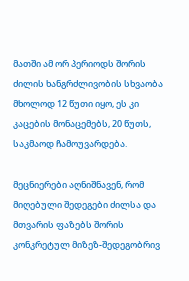მათში ამ ორ პერიოდს შორის ძილის ხანგრძლივობის სხვაობა მხოლოდ 12 წუთი იყო, ეს კი კაცების მონაცემებს, 20 წუთს, საკმაოდ ჩამოუვარდება.

მეცნიერები აღნიშნავენ, რომ მიღებული შედეგები ძილსა და მთვარის ფაზებს შორის კონკრეტულ მიზეზ-შედეგობრივ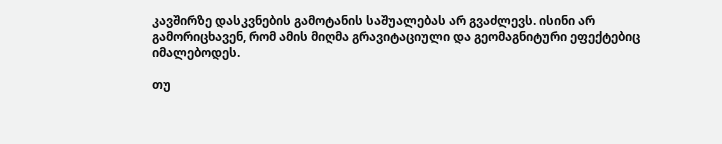კავშირზე დასკვნების გამოტანის საშუალებას არ გვაძლევს. ისინი არ გამორიცხავენ, რომ ამის მიღმა გრავიტაციული და გეომაგნიტური ეფექტებიც იმალებოდეს.

თუ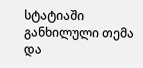სტატიაში განხილული თემა და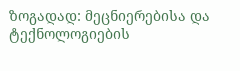ზოგადად: მეცნიერებისა და ტექნოლოგიების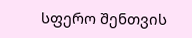სფერო შენთვის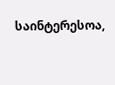საინტერესოა,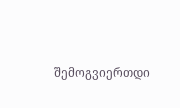შემოგვიერთდი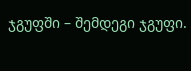ჯგუფში – შემდეგი ჯგუფი.